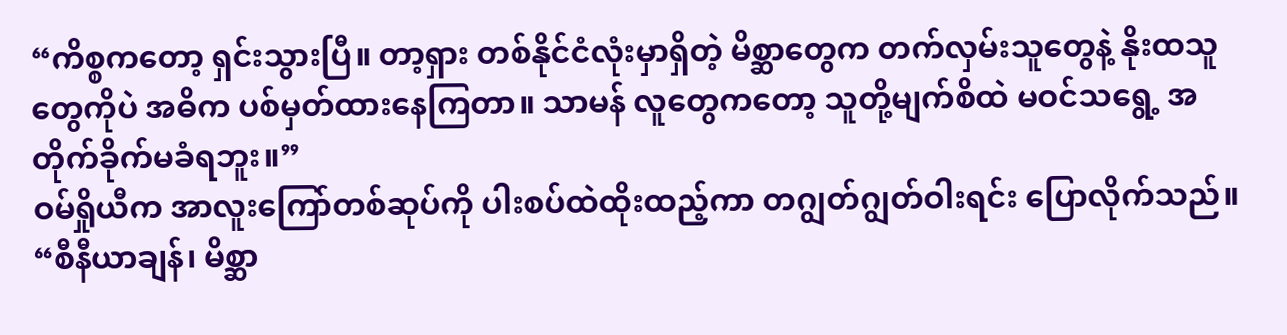“ကိစ္စကတော့ ရှင်းသွားပြီ။ တာ့ရှား တစ်နိုင်ငံလုံးမှာရှိတဲ့ မိစ္ဆာတွေက တက်လှမ်းသူတွေနဲ့ နိုးထသူတွေကိုပဲ အဓိက ပစ်မှတ်ထားနေကြတာ။ သာမန် လူတွေကတော့ သူတို့မျက်စိထဲ မဝင်သရွေ့ အတိုက်ခိုက်မခံရဘူး။”
ဝမ်ရှိုယီက အာလူးကြော်တစ်ဆုပ်ကို ပါးစပ်ထဲထိုးထည့်ကာ တဂျွတ်ဂျွတ်ဝါးရင်း ပြောလိုက်သည်။
“စီနီယာချန်၊ မိစ္ဆာ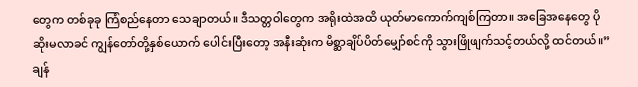တွေက တစ်ခုခု ကြံစည်နေတာ သေချာတယ်။ ဒီသတ္တဝါတွေက အရိုးထဲအထိ ယုတ်မာကောက်ကျစ်ကြတာ။ အခြေအနေတွေ ပိုဆိုးမလာခင် ကျွန်တော်တို့နှစ်ယောက် ပေါင်းပြီးတော့ အနီးဆုံးက မိစ္ဆာချိပ်ပိတ်မျှော်စင်ကို သွားဖြိုဖျက်သင့်တယ်လို့ ထင်တယ်။”
ချန်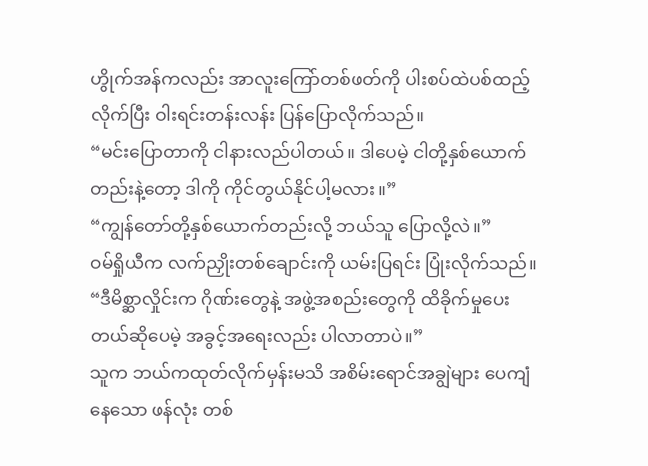ဟွိုက်အန်ကလည်း အာလူးကြော်တစ်ဖတ်ကို ပါးစပ်ထဲပစ်ထည့်လိုက်ပြီး ဝါးရင်းတန်းလန်း ပြန်ပြောလိုက်သည်။
“မင်းပြောတာကို ငါနားလည်ပါတယ်။ ဒါပေမဲ့ ငါတို့နှစ်ယောက်တည်းနဲ့တော့ ဒါကို ကိုင်တွယ်နိုင်ပါ့မလား။”
“ကျွန်တော်တို့နှစ်ယောက်တည်းလို့ ဘယ်သူ ပြောလို့လဲ။”
ဝမ်ရှိုယီက လက်ညှိုးတစ်ချောင်းကို ယမ်းပြရင်း ပြုံးလိုက်သည်။
“ဒီမိစ္ဆာလှိုင်းက ဂိုဏ်းတွေနဲ့ အဖွဲ့အစည်းတွေကို ထိခိုက်မှုပေးတယ်ဆိုပေမဲ့ အခွင့်အရေးလည်း ပါလာတာပဲ။”
သူက ဘယ်ကထုတ်လိုက်မှန်းမသိ အစိမ်းရောင်အချွဲများ ပေကျံနေသော ဖန်လုံး တစ်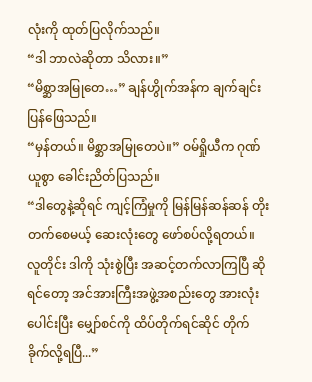လုံးကို ထုတ်ပြလိုက်သည်။
“ဒါ ဘာလဲဆိုတာ သိလား။”
“မိစ္ဆာအမြုတေ…” ချန်ဟွိုက်အန်က ချက်ချင်းပြန်ဖြေသည်။
“မှန်တယ်။ မိစ္ဆာအမြုတေပဲ။” ဝမ်ရှိုယီက ဂုဏ်ယူစွာ ခေါင်းညိတ်ပြသည်။
“ဒါတွေနဲ့ဆိုရင် ကျင့်ကြံမှုကို မြန်မြန်ဆန်ဆန် တိုးတက်စေမယ့် ဆေးလုံးတွေ ဖော်စပ်လို့ရတယ်။ လူတိုင်း ဒါကို သုံးစွဲပြီး အဆင့်တက်လာကြပြီ ဆိုရင်တော့ အင်အားကြီးအဖွဲ့အစည်းတွေ အားလုံးပေါင်းပြီး မျှော်စင်ကို ထိပ်တိုက်ရင်ဆိုင် တိုက်ခိုက်လို့ရပြီ...”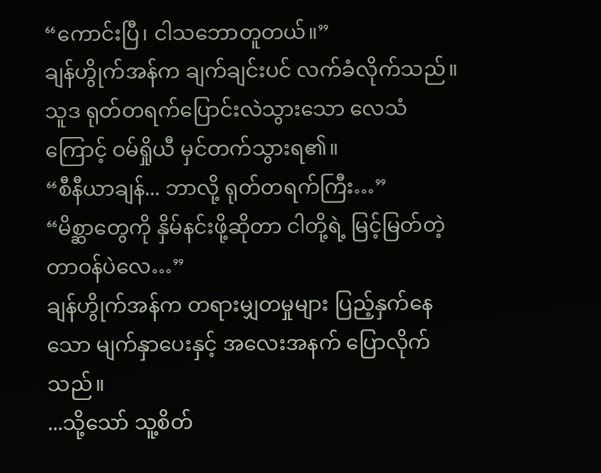“ကောင်းပြီ၊ ငါသဘောတူတယ်။”
ချန်ဟွိုက်အန်က ချက်ချင်းပင် လက်ခံလိုက်သည်။
သူဒ ရုတ်တရက်ပြောင်းလဲသွားသော လေသံကြောင့် ဝမ်ရှိုယီ မှင်တက်သွားရ၏။
“စီနီယာချန်... ဘာလို့ ရုတ်တရက်ကြီး…”
“မိစ္ဆာတွေကို နှိမ်နင်းဖို့ဆိုတာ ငါတို့ရဲ့ မြင့်မြတ်တဲ့ တာဝန်ပဲလေ…”
ချန်ဟွိုက်အန်က တရားမျှတမှုများ ပြည့်နှက်နေသော မျက်နှာပေးနှင့် အလေးအနက် ပြောလိုက်သည်။
...သို့သော် သူ့စိတ်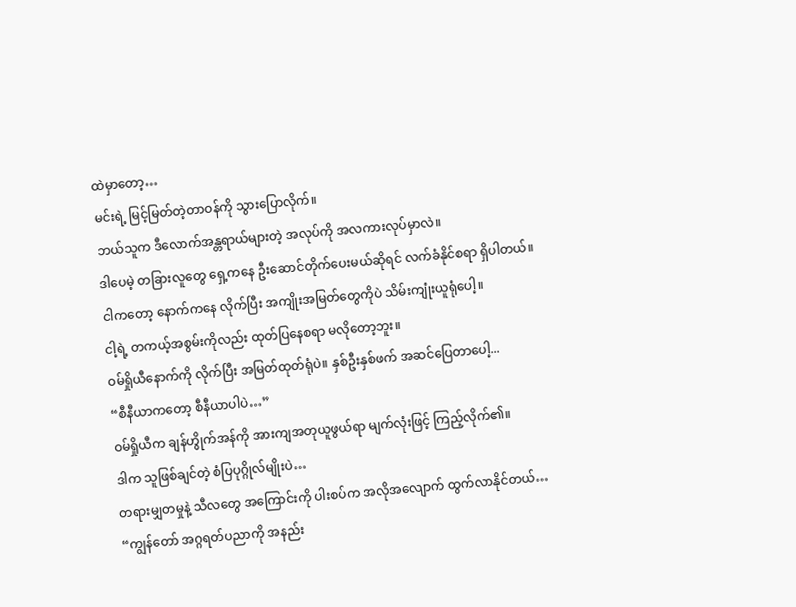ထဲမှာတော့…
မင်းရဲ့ မြင့်မြတ်တဲ့တာဝန်ကို သွားပြောလိုက်။
ဘယ်သူက ဒီလောက်အန္တရာယ်များတဲ့ အလုပ်ကို အလကားလုပ်မှာလဲ။
ဒါပေမဲ့ တခြားလူတွေ ရှေ့ကနေ ဦးဆောင်တိုက်ပေးမယ်ဆိုရင် လက်ခံနိုင်စရာ ရှိပါတယ်။
ငါကတော့ နောက်ကနေ လိုက်ပြီး အကျိုးအမြတ်တွေကိုပဲ သိမ်းကျုံးယူရုံပေါ့။
ငါ့ရဲ့ တကယ့်အစွမ်းကိုလည်း ထုတ်ပြနေစရာ မလိုတော့ဘူး။
ဝမ်ရှိုယီနောက်ကို လိုက်ပြီး အမြတ်ထုတ်ရုံပဲ။ နှစ်ဦးနှစ်ဖက် အဆင်ပြေတာပေါ့...
“စီနီယာကတော့ စီနီယာပါပဲ…”
ဝမ်ရှိုယီက ချန်ဟွိုက်အန်ကို အားကျအတုယူဖွယ်ရာ မျက်လုံးဖြင့် ကြည့်လိုက်၏။
ဒါက သူဖြစ်ချင်တဲ့ စံပြပုဂ္ဂိုလ်မျိုးပဲ…
တရားမျှတမှုနဲ့ သီလတွေ အကြောင်းကို ပါးစပ်က အလိုအလျောက် ထွက်လာနိုင်တယ်…
“ကျွန်တော် အဂ္ဂရတ်ပညာကို အနည်း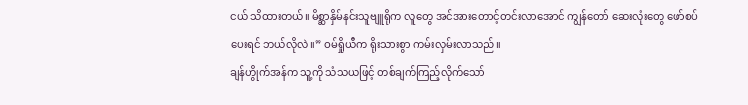ငယ် သိထားတယ်။ မိစ္ဆာနှိမ်နင်းသူဗျူရိုက လူတွေ အင်အားတောင့်တင်းလာအောင် ကျွန်တော် ဆေးလုံးတွေ ဖော်စပ်ပေးရင် ဘယ်လိုလဲ။” ဝမ်ရှိုယီက ရိုးသားစွာ ကမ်းလှမ်းလာသည်။
ချန်ဟွိုက်အန်က သူ့ကို သံသယဖြင့် တစ်ချက်ကြည့်လိုက်သော်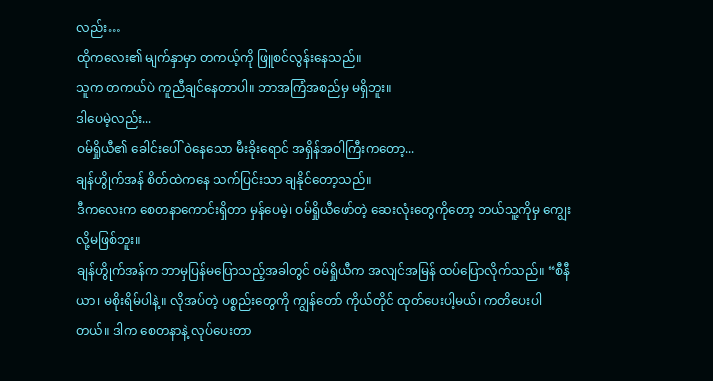လည်း…
ထိုကလေး၏ မျက်နှာမှာ တကယ့်ကို ဖြူစင်လွန်းနေသည်။
သူက တကယ်ပဲ ကူညီချင်နေတာပါ။ ဘာအကြံအစည်မှ မရှိဘူး။
ဒါပေမဲ့လည်း...
ဝမ်ရှိုယီ၏ ခေါင်းပေါ် ဝဲနေသော မီးခိုးရောင် အရှိန်အဝါကြီးကတော့...
ချန်ဟွိုက်အန် စိတ်ထဲကနေ သက်ပြင်းသာ ချနိုင်တော့သည်။
ဒီကလေးက စေတနာကောင်းရှိတာ မှန်ပေမဲ့၊ ဝမ်ရှိုယီဖော်တဲ့ ဆေးလုံးတွေကိုတော့ ဘယ်သူ့ကိုမှ ကျွေးလို့မဖြစ်ဘူး။
ချန်ဟွိုက်အန်က ဘာမှပြန်မပြောသည့်အခါတွင် ဝမ်ရှိုယီက အလျင်အမြန် ထပ်ပြောလိုက်သည်။ “စီနီယာ၊ မစိုးရိမ်ပါနဲ့။ လိုအပ်တဲ့ ပစ္စည်းတွေကို ကျွန်တော် ကိုယ်တိုင် ထုတ်ပေးပါ့မယ်၊ ကတိပေးပါတယ်။ ဒါက စေတနာနဲ့ လုပ်ပေးတာ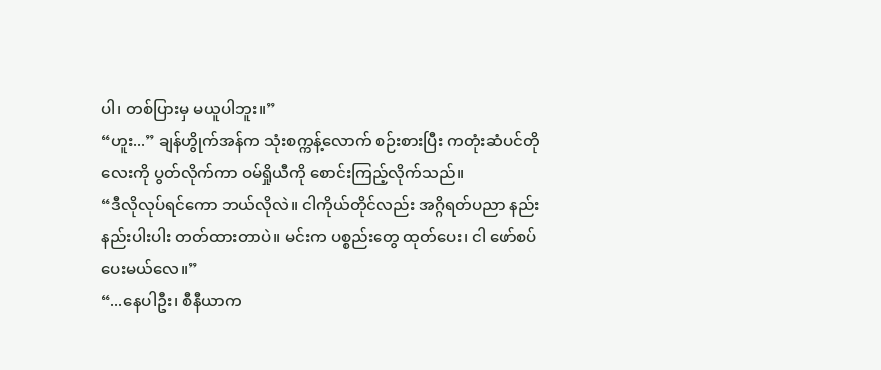ပါ၊ တစ်ပြားမှ မယူပါဘူး။”
“ဟူး...” ချန်ဟွိုက်အန်က သုံးစက္ကန့်လောက် စဉ်းစားပြီး ကတုံးဆံပင်တိုလေးကို ပွတ်လိုက်ကာ ဝမ်ရှိုယီကို စောင်းကြည့်လိုက်သည်။
“ဒီလိုလုပ်ရင်ကော ဘယ်လိုလဲ။ ငါကိုယ်တိုင်လည်း အဂ္ဂိရတ်ပညာ နည်းနည်းပါးပါး တတ်ထားတာပဲ။ မင်းက ပစ္စည်းတွေ ထုတ်ပေး၊ ငါ ဖော်စပ်ပေးမယ်လေ။”
“...နေပါဦး၊ စီနီယာက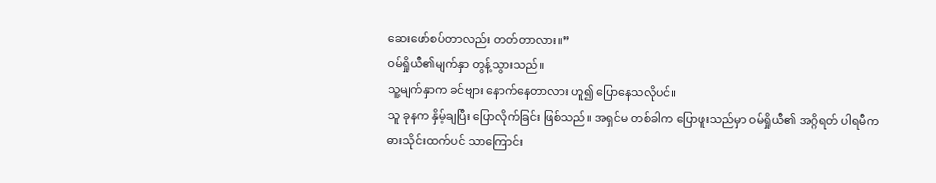ဆေးဖော်စပ်တာလည်း တတ်တာလား။”
ဝမ်ရှိုယီ၏မျက်နှာ တွန့်သွားသည်။
သူ့မျက်နှာက ခင်ဗျား နောက်နေတာလား ဟူ၍ ပြောနေသလိုပင်။
သူ ခုနက နှိမ့်ချပြီး ပြောလိုက်ခြင်း ဖြစ်သည်။ အရှင်မ တစ်ခါက ပြောဖူးသည်မှာ ဝမ်ရှိုယီ၏ အဂ္ဂိရတ် ပါရမီက ဓားသိုင်းထက်ပင် သာကြောင်း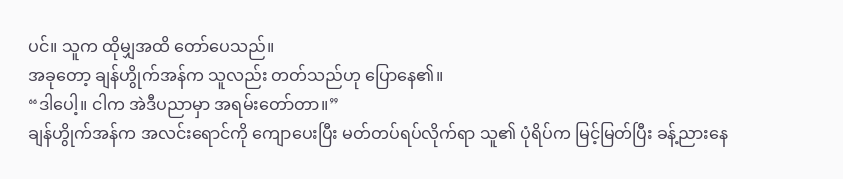ပင်။ သူက ထိုမျှအထိ တော်ပေသည်။
အခုတော့ ချန်ဟွိုက်အန်က သူလည်း တတ်သည်ဟု ပြောနေ၏။
“ဒါပေါ့။ ငါက အဲဒီပညာမှာ အရမ်းတော်တာ။”
ချန်ဟွိုက်အန်က အလင်းရောင်ကို ကျောပေးပြီး မတ်တပ်ရပ်လိုက်ရာ သူ၏ ပုံရိပ်က မြင့်မြတ်ပြီး ခန့်ညားနေ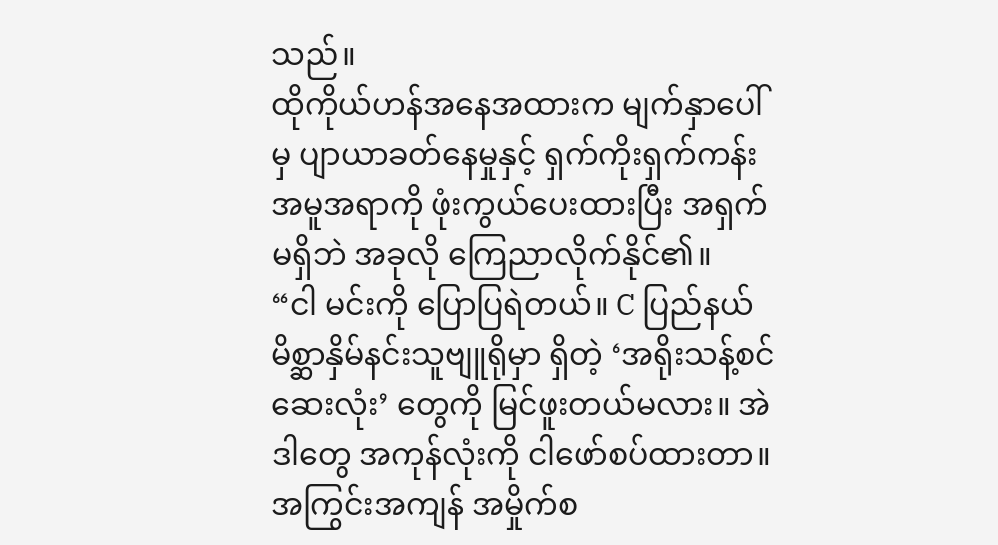သည်။
ထိုကိုယ်ဟန်အနေအထားက မျက်နှာပေါ်မှ ပျာယာခတ်နေမှုနှင့် ရှက်ကိုးရှက်ကန်း အမူအရာကို ဖုံးကွယ်ပေးထားပြီး အရှက်မရှိဘဲ အခုလို ကြေညာလိုက်နိုင်၏။
“ငါ မင်းကို ပြောပြရဲတယ်။ C ပြည်နယ် မိစ္ဆာနှိမ်နင်းသူဗျူရိုမှာ ရှိတဲ့ ‘အရိုးသန့်စင် ဆေးလုံး’ တွေကို မြင်ဖူးတယ်မလား။ အဲဒါတွေ အကုန်လုံးကို ငါဖော်စပ်ထားတာ။
အကြွင်းအကျန် အမှိုက်စ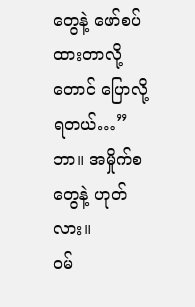တွေနဲ့ ဖော်စပ်ထားတာလို့တောင် ပြောလို့ရတယ်…”
ဘာ။ အမှိုက်စတွေနဲ့ ဟုတ်လား။
ဝမ်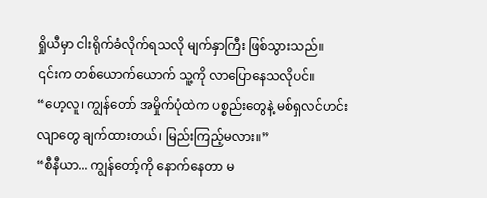ရှိုယီမှာ ငါးရိုက်ခံလိုက်ရသလို မျက်နှာကြီး ဖြစ်သွားသည်။
၎င်းက တစ်ယောက်ယောက် သူ့ကို လာပြောနေသလိုပင်။
“ဟေ့လူ၊ ကျွန်တော် အမှိုက်ပုံထဲက ပစ္စည်းတွေနဲ့ မစ်ရှလင်ဟင်းလျာတွေ ချက်ထားတယ်၊ မြည်းကြည့်မလား။”
“စီနီယာ... ကျွန်တော့်ကို နောက်နေတာ မ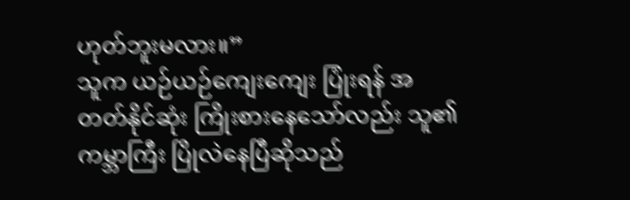ဟုတ်ဘူးမလား။”
သူက ယဉ်ယဉ်ကျေးကျေး ပြုံးရန် အတတ်နိုင်ဆုံး ကြိုးစားနေသော်လည်း သူ၏ ကမ္ဘာကြီး ပြိုလဲနေပြီဆိုသည်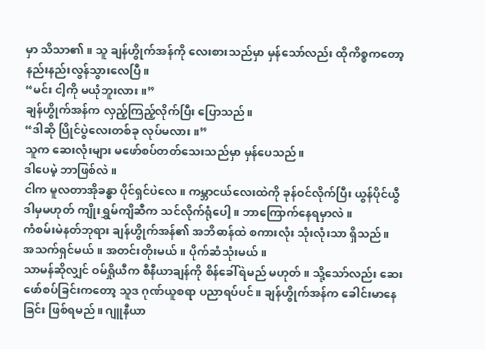မှာ သိသာ၏။ သူ ချန်ဟွိုက်အန်ကို လေးစားသည်မှာ မှန်သော်လည်း ထိုကိစ္စကတော့ နည်းနည်းလွန်သွားလေပြီ။
“မင်း ငါ့ကို မယုံဘူးလား။”
ချန်ဟွိုက်အန်က လှည့်ကြည့်လိုက်ပြီး ပြောသည်။
“ဒါဆို ပြိုင်ပွဲလေးတစ်ခု လုပ်မလား။”
သူက ဆေးလုံးများ မဖော်စပ်တတ်သေးသည်မှာ မှန်ပေသည်။
ဒါပေမဲ့ ဘာဖြစ်လဲ။
ငါက မူလတာအိုခန္ဓာ ပိုင်ရှင်ပဲလေ။ ကမ္ဘာငယ်လေးထဲကို ခုန်ဝင်လိုက်ပြီး ယွန်ပိုင်ယွီ ဒါမှမဟုတ် ကျိုးရွှမ်ကျိဆီက သင်လိုက်ရုံပေါ့။ ဘာကြောက်နေရမှာလဲ။
ကံစမ်းမဲနတ်ဘုရား ချန်ဟွိုက်အန်၏ အဘိဓာန်ထဲ စကားလုံး သုံးလုံးသာ ရှိသည်။
အသက်ရှင်မယ်။ အတင်းတိုးမယ်။ ပိုက်ဆံသုံးမယ်။
သာမန်ဆိုလျှင် ဝမ်ရှိုယီက စီနီယာချန်ကို စိန်ခေါ်ရဲမည် မဟုတ်။ သို့သော်လည်း ဆေးဖော်စပ်ခြင်းကတော့ သူဒ ဂုဏ်ယူစရာ ပညာရပ်ပင်။ ချန်ဟွိုက်အန်က ခေါင်းမာနေခြင်း ဖြစ်ရမည်။ ဂျူနီယာ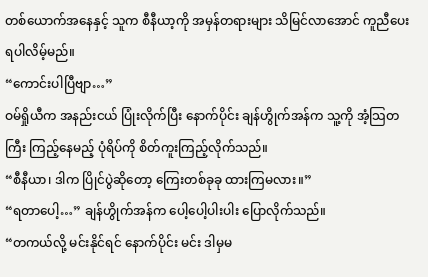တစ်ယောက်အနေနှင့် သူက စီနီယာ့ကို အမှန်တရားများ သိမြင်လာအောင် ကူညီပေးရပါလိမ့်မည်။
“ကောင်းပါပြီဗျာ…”
ဝမ်ရှိုယီက အနည်းငယ် ပြုံးလိုက်ပြီး နောက်ပိုင်း ချန်ဟွိုက်အန်က သူ့ကို အံ့သြတကြီး ကြည့်နေမည့် ပုံရိပ်ကို စိတ်ကူးကြည့်လိုက်သည်။
“စီနီယာ၊ ဒါက ပြိုင်ပွဲဆိုတော့ ကြေးတစ်ခုခု ထားကြမလား။”
“ရတာပေါ့…” ချန်ဟွိုက်အန်က ပေါ့ပေါ့ပါးပါး ပြောလိုက်သည်။
“တကယ်လို့ မင်းနိုင်ရင် နောက်ပိုင်း မင်း ဒါမှမ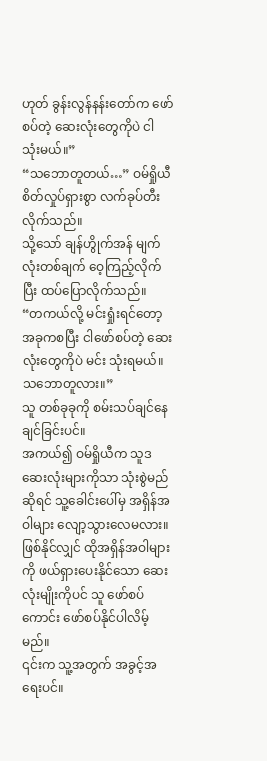ဟုတ် ခွန်းလွန်နန်းတော်က ဖော်စပ်တဲ့ ဆေးလုံးတွေကိုပဲ ငါ သုံးမယ်။”
“သဘောတူတယ်…” ဝမ်ရှိုယီ စိတ်လှုပ်ရှားစွာ လက်ခုပ်တီးလိုက်သည်။
သို့သော် ချန်ဟွိုက်အန် မျက်လုံးတစ်ချက် ဝေ့ကြည့်လိုက်ပြီး ထပ်ပြောလိုက်သည်။
“တကယ်လို့ မင်းရှုံးရင်တော့ အခုကစပြီး ငါဖော်စပ်တဲ့ ဆေးလုံးတွေကိုပဲ မင်း သုံးရမယ်။ သဘောတူလား။”
သူ တစ်ခုခုကို စမ်းသပ်ချင်နေချင်ခြင်းပင်။
အကယ်၍ ဝမ်ရှိုယီက သူဒ ဆေးလုံးများကိုသာ သုံးစွဲမည်ဆိုရင် သူ့ခေါင်းပေါ်မှ အရှိန်အဝါများ လျော့သွားလေမလား။
ဖြစ်နိုင်လျှင် ထိုအရှိန်အဝါများကို ဖယ်ရှားပေးနိုင်သော ဆေးလုံးမျိုးကိုပင် သူ ဖော်စပ်ကောင်း ဖော်စပ်နိုင်ပါလိမ့်မည်။
၎င်းက သူ့အတွက် အခွင့်အရေးပင်။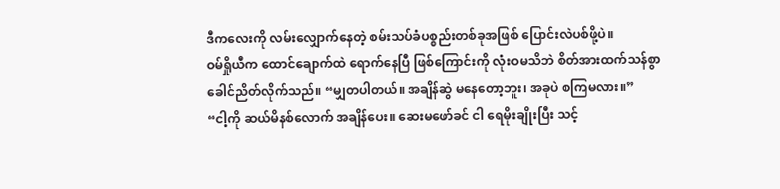ဒီကလေးကို လမ်းလျှောက်နေတဲ့ စမ်းသပ်ခံပစ္စည်းတစ်ခုအဖြစ် ပြောင်းလဲပစ်ဖို့ပဲ။
ဝမ်ရှိုယီက ထောင်ချောက်ထဲ ရောက်နေပြီ ဖြစ်ကြောင်းကို လုံးဝမသိဘဲ စိတ်အားထက်သန်စွာ ခေါင်ညိတ်လိုက်သည်။ “မျှတပါတယ်။ အချိန်ဆွဲ မနေတော့ဘူး၊ အခုပဲ စကြမလား။”
“ငါ့ကို ဆယ်မိနစ်လောက် အချိန်ပေး။ ဆေးမဖော်ခင် ငါ ရေမိုးချိုးပြီး သင့်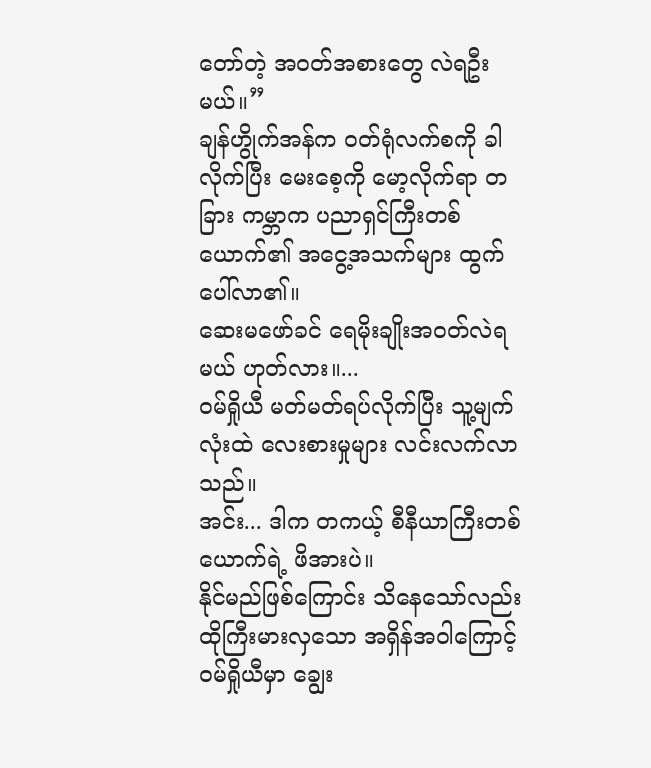တော်တဲ့ အဝတ်အစားတွေ လဲရဦးမယ်။”
ချန်ဟွိုက်အန်က ဝတ်ရုံလက်စကို ခါလိုက်ပြီး မေးစေ့ကို မော့လိုက်ရာ တခြား ကမ္ဘာက ပညာရှင်ကြီးတစ်ယောက်၏ အငွေ့အသက်များ ထွက်ပေါ်လာ၏။
ဆေးမဖော်ခင် ရေမိုးချိုးအဝတ်လဲရမယ် ဟုတ်လား။...
ဝမ်ရှိုယီ မတ်မတ်ရပ်လိုက်ပြီး သူ့မျက်လုံးထဲ လေးစားမှုများ လင်းလက်လာသည်။
အင်း... ဒါက တကယ့် စီနီယာကြီးတစ်ယောက်ရဲ့ ဖိအားပဲ။
နိုင်မည်ဖြစ်ကြောင်း သိနေသော်လည်း ထိုကြီးမားလှသော အရှိန်အဝါကြောင့် ဝမ်ရှိုယီမှာ ချွေး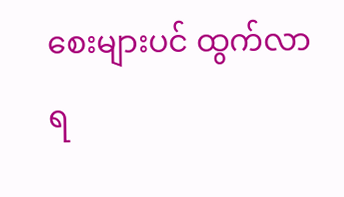စေးများပင် ထွက်လာရ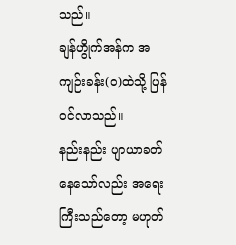သည်။
ချန်ဟွိုက်အန်က အကျဉ်းခန်း(၀)ထဲသို့ ပြန်ဝင်လာသည်။
နည်းနည်း ပျာယာခတ်နေသော်လည်း အရေးကြီးသည်တော့ မဟုတ်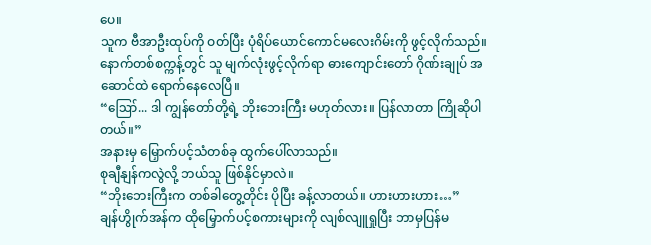ပေ။
သူက ဗီအာဦးထုပ်ကို ဝတ်ပြီး ပုံရိပ်ယောင်ကောင်မလေးဂိမ်းကို ဖွင့်လိုက်သည်။
နောက်တစ်စက္ကန့်တွင် သူ မျက်လုံးဖွင့်လိုက်ရာ ဓားကျောင်းတော် ဂိုဏ်းချုပ် အဆောင်ထဲ ရောက်နေလေပြီ။
“ဪ... ဒါ ကျွန်တော်တို့ရဲ့ ဘိုးဘေးကြီး မဟုတ်လား။ ပြန်လာတာ ကြိုဆိုပါတယ်။”
အနားမှ မြှောက်ပင့်သံတစ်ခု ထွက်ပေါ်လာသည်။
စုချီနျန်ကလွဲလို့ ဘယ်သူ ဖြစ်နိုင်မှာလဲ။
“ဘိုးဘေးကြီးက တစ်ခါတွေ့တိုင်း ပိုပြီး ခန့်လာတယ်။ ဟားဟားဟား…”
ချန်ဟွိုက်အန်က ထိုမြှောက်ပင့်စကားများကို လျစ်လျူရှုပြီး ဘာမှပြန်မ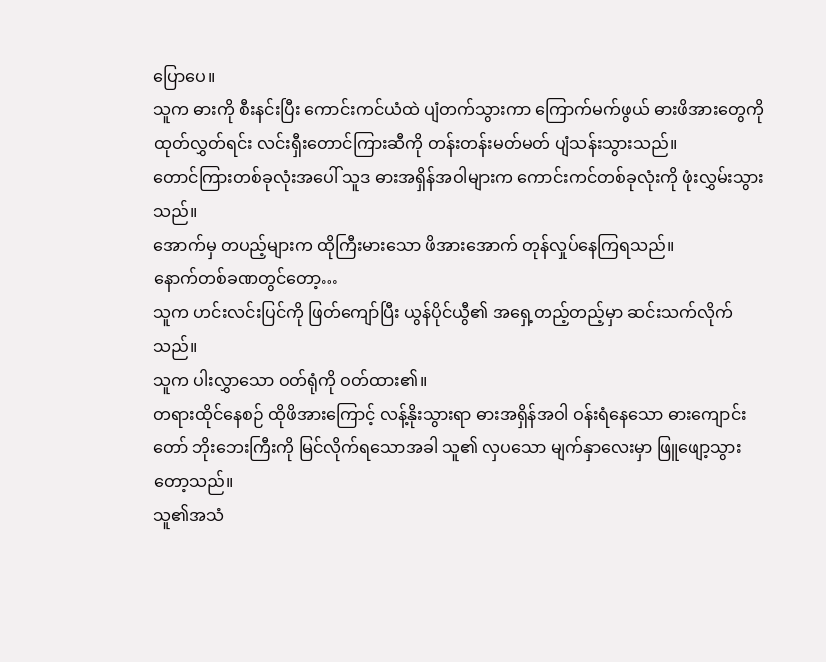ပြောပေ။
သူက ဓားကို စီးနင်းပြီး ကောင်းကင်ယံထဲ ပျံတက်သွားကာ ကြောက်မက်ဖွယ် ဓားဖိအားတွေကို ထုတ်လွှတ်ရင်း လင်းရှီးတောင်ကြားဆီကို တန်းတန်းမတ်မတ် ပျံသန်းသွားသည်။
တောင်ကြားတစ်ခုလုံးအပေါ် သူဒ ဓားအရှိန်အဝါများက ကောင်းကင်တစ်ခုလုံးကို ဖုံးလွှမ်းသွားသည်။
အောက်မှ တပည့်များက ထိုကြီးမားသော ဖိအားအောက် တုန်လှုပ်နေကြရသည်။
နောက်တစ်ခဏတွင်တော့…
သူက ဟင်းလင်းပြင်ကို ဖြတ်ကျော်ပြီး ယွန်ပိုင်ယွီ၏ အရှေ့တည့်တည့်မှာ ဆင်းသက်လိုက်သည်။
သူက ပါးလွှာသော ဝတ်ရုံကို ဝတ်ထား၏။
တရားထိုင်နေစဉ် ထိုဖိအားကြောင့် လန့်နိုးသွားရာ ဓားအရှိန်အဝါ ဝန်းရံနေသော ဓားကျောင်းတော် ဘိုးဘေးကြီးကို မြင်လိုက်ရသောအခါ သူ၏ လှပသော မျက်နှာလေးမှာ ဖြူဖျော့သွားတော့သည်။
သူ၏အသံ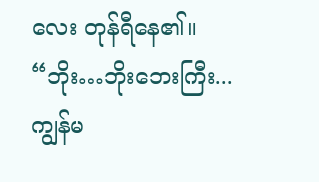လေး တုန်ရီနေ၏။
“ဘိုး…ဘိုးဘေးကြီး... ကျွန်မ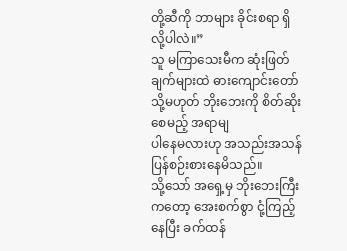တို့ဆီကို ဘာများ ခိုင်းစရာ ရှိလို့ပါလဲ။”
သူ မကြာသေးမီက ဆုံးဖြတ်ချက်များထဲ ဓားကျောင်းတော် သို့မဟုတ် ဘိုးဘေးကို စိတ်ဆိုးစေမည့် အရာမျ
ပါနေမလားဟု အသည်းအသန် ပြန်စဉ်းစားနေမိသည်။
သို့သော် အရှေ့မှ ဘိုးဘေးကြီးကတော့ အေးစက်စွာ ငုံ့ကြည့်နေပြီး ခက်ထန်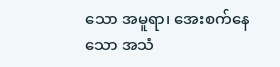သော အမူရာ၊ အေးစက်နေသော အသံ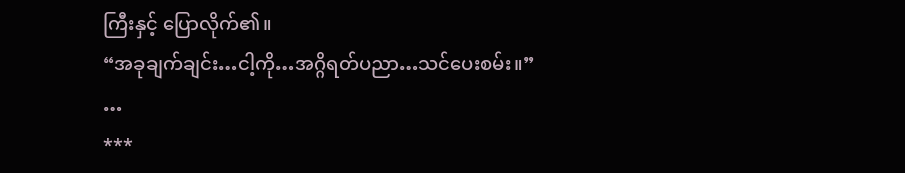ကြီးနှင့် ပြောလိုက်၏။
“အခုချက်ချင်း…ငါ့ကို…အဂ္ဂိရတ်ပညာ…သင်ပေးစမ်း။”
…
***